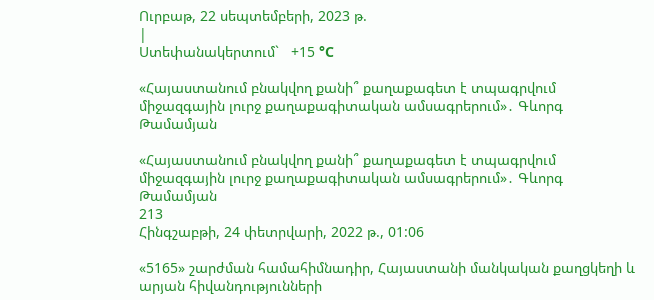Ուրբաթ, 22 սեպտեմբերի, 2023 թ.
|
Ստեփանակերտում`   +15 °C

«Հայաստանում բնակվող քանի՞ քաղաքագետ է տպագրվում միջազգային լուրջ քաղաքագիտական ամսագրերում»․ Գևորգ Թամամյան

«Հայաստանում բնակվող քանի՞ քաղաքագետ է տպագրվում միջազգային լուրջ քաղաքագիտական ամսագրերում»․ Գևորգ Թամամյան
213
Հինգշաբթի, 24 փետրվարի, 2022 թ., 01:06

«5165» շարժման համահիմնադիր, Հայաստանի մանկական քաղցկեղի և արյան հիվանդությունների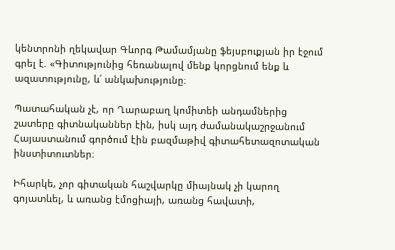կենտրոնի ղեկավար Գևորգ Թամամյանը ֆեյսբուքյան իր էջում գրել է. «Գիտությունից հեռանալով մենք կորցնում ենք և ազատությունը, և՛ անկախությունը։

Պատահական չէ, որ Ղարաբաղ կոմիտեի անդամներից շատերը գիտնականներ էին, իսկ այդ ժամանակաշրջանում Հայաստանում գործում էին բազմաթիվ գիտահետազոտական ինստիտուտներ։

Իհարկե, չոր գիտական հաշվարկը միայնակ չի կարող գոյատևել, և առանց էմոցիայի, առանց հավատի,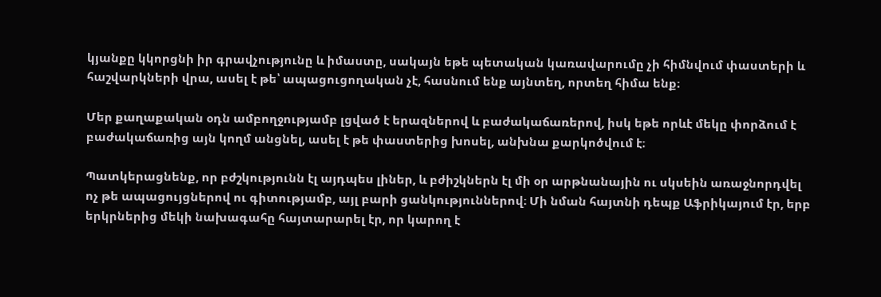կյանքը կկորցնի իր գրավչությունը և իմաստը, սակայն եթե պետական կառավարումը չի հիմնվում փաստերի և հաշվարկների վրա, ասել է թե՝ ապացուցողական չէ, հասնում ենք այնտեղ, որտեղ հիմա ենք։

Մեր քաղաքական օդն ամբողջությամբ լցված է երազներով և բաժակաճառերով, իսկ եթե որևէ մեկը փորձում է բաժակաճառից այն կողմ անցնել, ասել է թե փաստերից խոսել, անխնա քարկոծվում է։

Պատկերացնենք, որ բժշկությունն էլ այդպես լիներ, և բժիշկներն էլ մի օր արթնանային ու սկսեին առաջնորդվել ոչ թե ապացույցներով ու գիտությամբ, այլ բարի ցանկություններով։ Մի նման հայտնի դեպք Աֆրիկայում էր, երբ երկրներից մեկի նախագահը հայտարարել էր, որ կարող է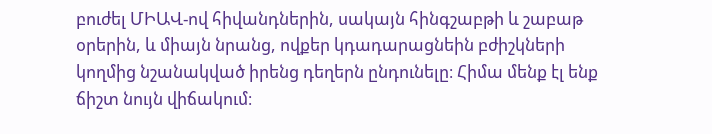բուժել ՄԻԱՎ-ով հիվանդներին, սակայն հինգշաբթի և շաբաթ օրերին, և միայն նրանց, ովքեր կդադարացնեին բժիշկների կողմից նշանակված իրենց դեղերն ընդունելը։ Հիմա մենք էլ ենք ճիշտ նույն վիճակում։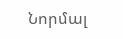Նորմալ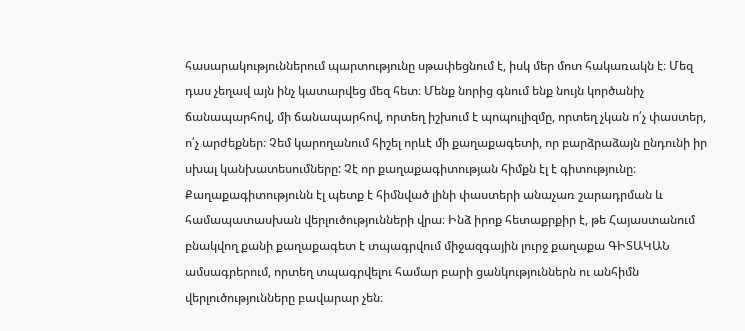հասարակություններում պարտությունը սթափեցնում է, իսկ մեր մոտ հակառակն է։ Մեզ դաս չեղավ այն ինչ կատարվեց մեզ հետ։ Մենք նորից գնում ենք նույն կործանիչ ճանապարհով, մի ճանապարհով, որտեղ իշխում է պոպուլիզմը, որտեղ չկան ո՛չ փաստեր, ո՛չ արժեքներ։ Չեմ կարողանում հիշել որևէ մի քաղաքագետի, որ բարձրաձայն ընդունի իր սխալ կանխատեսումները: Չէ որ քաղաքագիտության հիմքն էլ է գիտությունը։ Քաղաքագիտությունն էլ պետք է հիմնված լինի փաստերի անաչառ շարադրման և համապատասխան վերլուծությունների վրա։ Ինձ իրոք հետաքրքիր է, թե Հայաստանում բնակվող քանի քաղաքագետ է տպագրվում միջազգային լուրջ քաղաքա ԳԻՏԱԿԱՆ ամսագրերում, որտեղ տպագրվելու համար բարի ցանկություններն ու անհիմն վերլուծությունները բավարար չեն։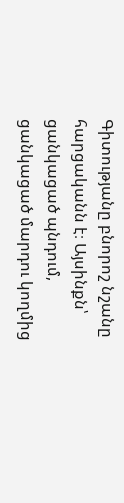Գիտությանը բնորոշ նշանը հարցականն է։ Այսինքն՝ ցանկացած պնդում, ցանկացած մարդու կողմից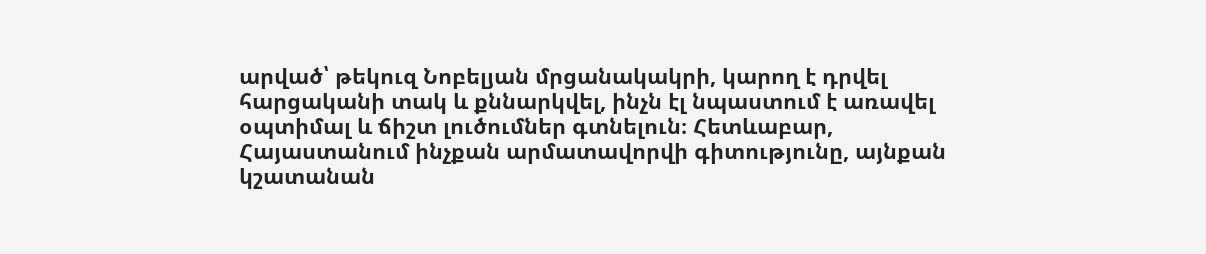արված՝ թեկուզ Նոբելյան մրցանակակրի, կարող է դրվել հարցականի տակ և քննարկվել, ինչն էլ նպաստում է առավել օպտիմալ և ճիշտ լուծումներ գտնելուն։ Հետևաբար, Հայաստանում ինչքան արմատավորվի գիտությունը, այնքան կշատանան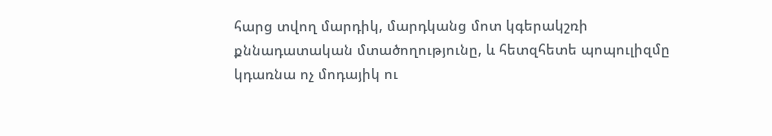հարց տվող մարդիկ, մարդկանց մոտ կգերակշռի քննադատական մտածողությունը, և հետզհետե պոպուլիզմը կդառնա ոչ մոդայիկ ու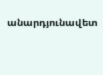անարդյունավետ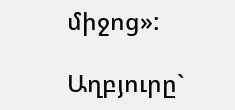միջոց»:

Աղբյուրը`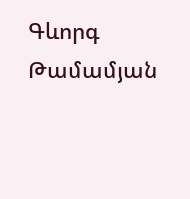Գևորգ Թամամյան